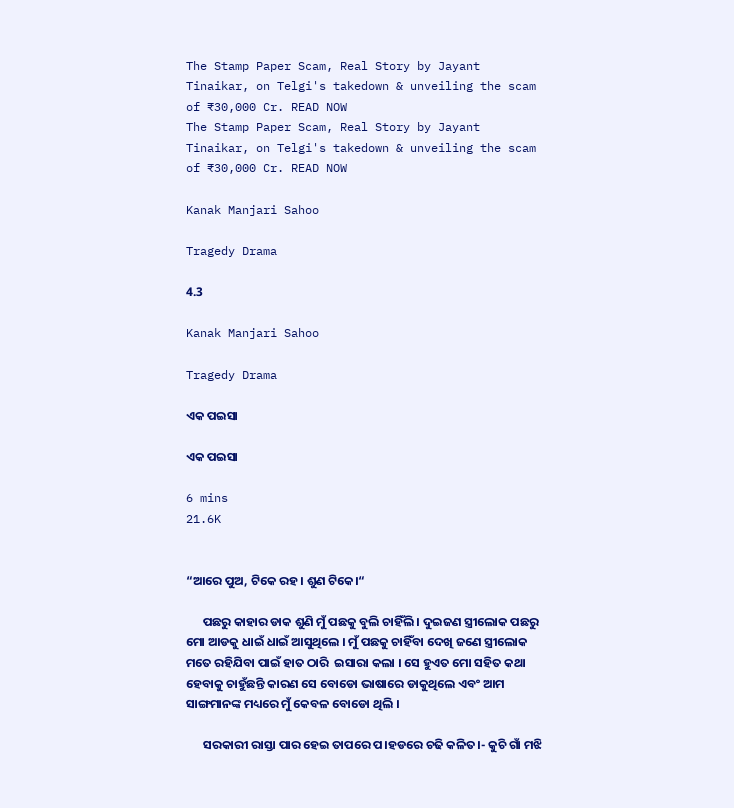The Stamp Paper Scam, Real Story by Jayant Tinaikar, on Telgi's takedown & unveiling the scam of ₹30,000 Cr. READ NOW
The Stamp Paper Scam, Real Story by Jayant Tinaikar, on Telgi's takedown & unveiling the scam of ₹30,000 Cr. READ NOW

Kanak Manjari Sahoo

Tragedy Drama

4.3

Kanak Manjari Sahoo

Tragedy Drama

ଏକ ପଇସା

ଏକ ପଇସା

6 mins
21.6K


“ଆରେ ପୁଅ, ଟିକେ ରହ। ଶୁଣ ଟିକେ।“

      ପଛରୁ କାହାର ଡାକ ଶୁଣି ମୁଁ ପଛକୁ ବୁଲି ଚାହିଁଲି । ଦୁଇଜଣ ସ୍ତ୍ରୀଲୋକ ପଛରୁ ମୋ ଆଡକୁ ଧାଇଁ ଧାଇଁ ଆସୁଥିଲେ । ମୁଁ ପଛକୁ ଚାହିଁବା ଦେଖି ଜଣେ ସ୍ତ୍ରୀଲୋକ ମତେ ରହିଯିବା ପାଇଁ ହାତ ଠାରି  ଇସାରା କଲା । ସେ ହୁଏତ ମୋ ସହିତ କଥା ହେବାକୁ ଚାହୁଁଛନ୍ତି କାରଣ ସେ ବୋଡୋ ଭାଷାରେ ଡାକୁଥିଲେ ଏବଂ ଆମ ସାଙ୍ଗମାନଙ୍କ ମଧ୍ୟରେ ମୁଁ କେବଳ ବୋଡୋ ଥିଲି ।

      ସରକାରୀ ରାସ୍ତା ପାର ହେଇ ତାପରେ ପ।ହଡରେ ଚଢି କଳିତ।- କୁଚି ଗାଁ ମଝି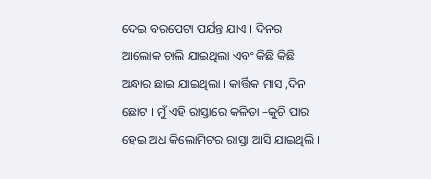ଦେଇ ବରପେଟା ପର୍ଯନ୍ତ ଯାଏ । ଦିନର ଆଲୋକ ଚାଲି ଯାଇଥିଲା ଏବଂ କିଛି କିଛି ଅନ୍ଧାର ଛାଇ ଯାଇଥିଲା । କାର୍ତ୍ତିକ ମାସ ,ଦିନ ଛୋଟ । ମୁଁ ଏହି ରାସ୍ତାରେ କଳିତା –କୁଚି ପାର ହେଇ ଅଧ କିଲୋମିଟର ରାସ୍ତା ଆସି ଯାଇଥିଲି ।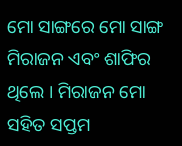ମୋ ସାଙ୍ଗରେ ମୋ ସାଙ୍ଗ ମିରାଜନ ଏବଂ ଶାଫିର ଥିଲେ । ମିରାଜନ ମୋ ସହିତ ସପ୍ତମ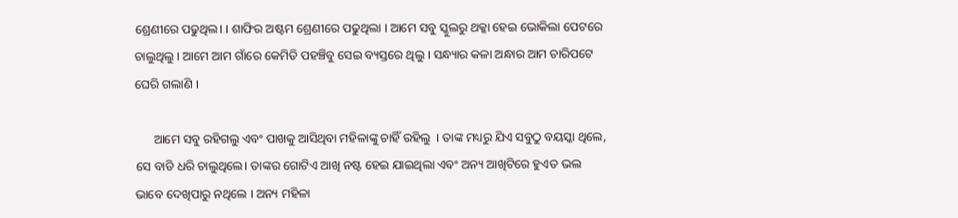ଶ୍ରେଣୀରେ ପଢୁଥିଲ। । ଶାଫିର ଅଷ୍ଟମ ଶ୍ରେଣୀରେ ପଢୁଥିଲା । ଆମେ ସବୁ ସ୍କୁଲରୁ ଥକ୍କା ହେଇ ଭୋକିଲା ପେଟରେ ଚାଲୁଥିଲୁ । ଆମେ ଆମ ଗାଁରେ କେମିତି ପହଞ୍ଚିବୁ ସେଇ ବ୍ୟସ୍ତରେ ଥିଲୁ । ସନ୍ଧ୍ୟାର କଳା ଅନ୍ଧାର ଆମ ଚାରିପଟେ ଘେରି ଗଲାଣି ।

      ଆମେ ସବୁ ରହିଗଲୁ ଏବଂ ପାଖକୁ ଆସିଥିବା ମହିଳାଙ୍କୁ ଚାହିଁ ରହିଲୁ  । ତାଙ୍କ ମଧ୍ୟରୁ ଯିଏ ସବୁଠୁ ବୟସ୍କା ଥିଲେ, ସେ ବାଡି ଧରି ଚାଲୁଥିଲେ। ତାଙ୍କର ଗୋଟିଏ ଆଖି ନଷ୍ଟ ହେଇ ଯାଇଥିଲା ଏବଂ ଅନ୍ୟ ଆଖିଟିରେ ହୁଏତ ଭଲ ଭାବେ ଦେଖିପାରୁ ନଥିଲେ । ଅନ୍ୟ ମହିଳା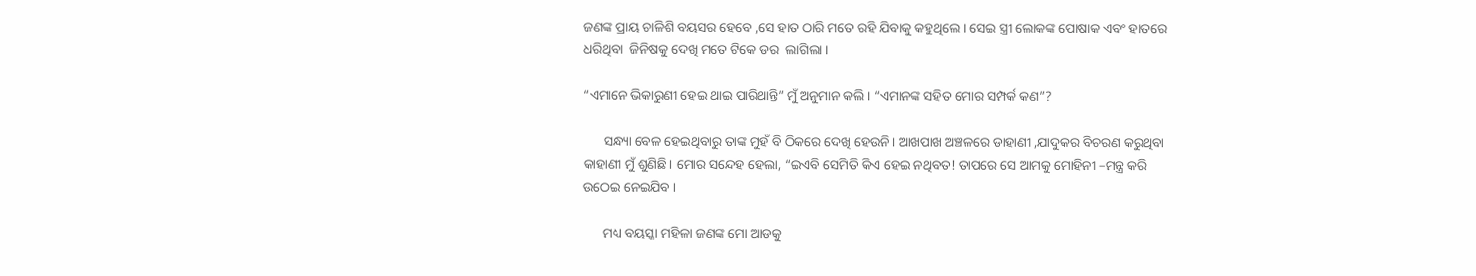ଜଣଙ୍କ ପ୍ରାୟ ଚାଳିଶି ବୟସର ହେବେ ,ସେ ହାତ ଠାରି ମତେ ରହି ଯିବାକୁ କହୁଥିଲେ । ସେଇ ସ୍ତ୍ରୀ ଲୋକଙ୍କ ପୋଷାକ ଏବଂ ହାତରେ ଧରିଥିବା  ଜିନିଷକୁ ଦେଖି ମତେ ଟିକେ ଡର  ଲାଗିଲା ।

“ଏମାନେ ଭିକାରୁଣୀ ହେଇ ଥାଇ ପାରିଥାନ୍ତି” ମୁଁ ଅନୁମାନ କଲି । “ଏମାନଙ୍କ ସହିତ ମୋର ସମ୍ପର୍କ କଣ”?

      ସନ୍ଧ୍ୟା ବେଳ ହେଇଥିବାରୁ ତାଙ୍କ ମୁହଁ ବି ଠିକରେ ଦେଖି ହେଉନି। ଆଖପାଖ ଅଞ୍ଚଳରେ ଡାହାଣୀ ,ଯାଦୁକର ବିଚରଣ କରୁଥିବା କାହାଣୀ ମୁଁ ଶୁଣିଛି। ମୋର ସନ୍ଦେହ ହେଲା, “ଇଏବି ସେମିତି କିଏ ହେଇ ନଥିବତ! ତାପରେ ସେ ଆମକୁ ମୋହିନୀ –ମନ୍ତ୍ର କରି ଉଠେଇ ନେଇଯିବ ।

      ମଧ୍ୟ ବୟସ୍କା ମହିଳା ଜଣଙ୍କ ମୋ ଆଡକୁ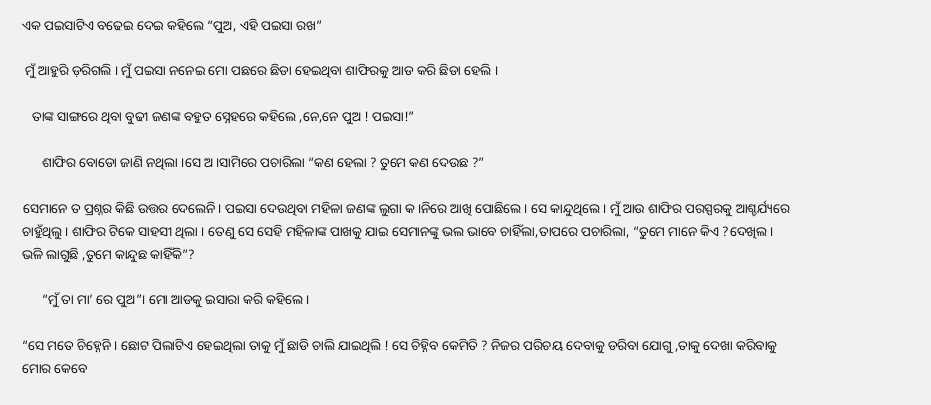ଏକ ପଇସାଟିଏ ବଢେଇ ଦେଇ କହିଲେ “ପୁଅ, ଏହି ପଇସା ରଖ”

 ମୁଁ ଆହୁରି ଡ଼ରିଗଲି । ମୁଁ ପଇସା ନନେଇ ମୋ ପଛରେ ଛିଡା ହେଇଥିବା ଶାଫିରକୁ ଆଡ କରି ଛିଡା ହେଲି ।

   ତାଙ୍କ ସାଙ୍ଗରେ ଥିବା ବୁଢୀ ଜଣଙ୍କ ବହୁତ ସ୍ନେହରେ କହିଲେ ,ନେ,ନେ ପୁଅ ! ପଇସା!”

      ଶାଫିର ବୋଡୋ ଜାଣି ନଥିଲା ।ସେ ଅ।ସାମିରେ ପଚାରିଲା “କଣ ହେଲା ? ତୁମେ କଣ ଦେଉଛ ?”

ସେମାନେ ତ ପ୍ରଶ୍ନର କିଛି ଉତ୍ତର ଦେଲେନି। ପଇସା ଦେଉଥିବା ମହିଳା ଜଣଙ୍କ ଲୁଗା କ।ନିରେ ଆଖି ପୋଛିଲେ । ସେ କାନ୍ଦୁଥିଲେ । ମୁଁ ଆଉ ଶାଫିର ପରସ୍ପରକୁ ଆଶ୍ଚର୍ଯ୍ୟରେ ଚାହୁଁଥିଲୁ । ଶାଫିର ଟିକେ ସାହସୀ ଥିଲା । ତେଣୁ ସେ ସେହି ମହିଳାଙ୍କ ପାଖକୁ ଯାଇ ସେମାନଙ୍କୁ ଭଲ ଭାବେ ଚାହିଁଲା,ତାପରେ ପଚାରିଲା, “ତୁମେ ମାନେ କିଏ ?ଦେଖିଲ। ଭଳି ଲାଗୁଛି ,ତୁମେ କାନ୍ଦୁଛ କାହିଁକି”?

      “ମୁଁ ତା ମା’ ରେ ପୁଅ”। ମୋ ଆଡକୁ ଇସାରା କରି କହିଲେ ।

“ସେ ମତେ ଚିହ୍ନେନି । ଛୋଟ ପିଲାଟିଏ ହେଇଥିଲା ତାକୁ ମୁଁ ଛାଡି ଚାଲି ଯାଇଥିଲି ! ସେ ଚିହ୍ନିବ କେମିତି ? ନିଜର ପରିଚୟ ଦେବାକୁ ଡରିବା ଯୋଗୁ ,ତାକୁ ଦେଖା କରିବାକୁ ମୋର କେବେ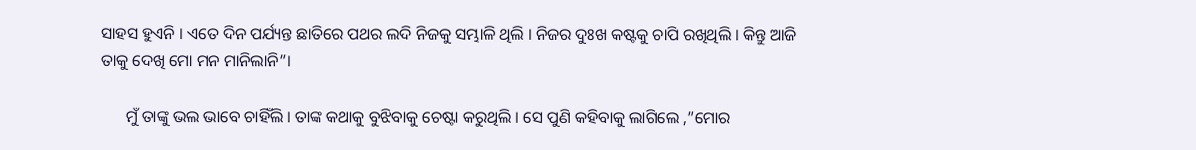ସାହସ ହୁଏନି । ଏତେ ଦିନ ପର୍ଯ୍ୟନ୍ତ ଛାତିରେ ପଥର ଲଦି ନିଜକୁ ସମ୍ଭାଳି ଥିଲି । ନିଜର ଦୁଃଖ କଷ୍ଟକୁ ଚାପି ରଖିଥିଲି । କିନ୍ତୁ ଆଜି ତାକୁ ଦେଖି ମୋ ମନ ମାନିଲାନି”।

      ମୁଁ ତାଙ୍କୁ ଭଲ ଭାବେ ଚାହିଁଲି । ତାଙ୍କ କଥାକୁ ବୁଝିବାକୁ ଚେଷ୍ଟା କରୁଥିଲି । ସେ ପୁଣି କହିବାକୁ ଲାଗିଲେ ,”ମୋର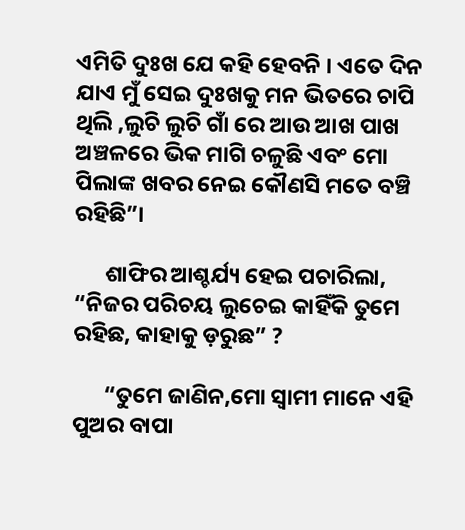ଏମିତି ଦୁଃଖ ଯେ କହି ହେବନି । ଏତେ ଦିନ ଯାଏ ମୁଁ ସେଇ ଦୁଃଖକୁ ମନ ଭିତରେ ଚାପି ଥିଲି ,ଲୁଚି ଲୁଚି ଗାଁ ରେ ଆଉ ଆଖ ପାଖ ଅଞ୍ଚଳରେ ଭିକ ମାଗି ଚଳୁଛି ଏବଂ ମୋ ପିଲାଙ୍କ ଖବର ନେଇ କୌଣସି ମତେ ବଞ୍ଚି ରହିଛି”।

      ଶାଫିର ଆଶ୍ଚର୍ଯ୍ୟ ହେଇ ପଚାରିଲା, “ନିଜର ପରିଚୟ ଲୁଚେଇ କାହିଁକି ତୁମେ ରହିଛ, କାହାକୁ ଡ଼ରୁଛ” ?

      “ତୁମେ ଜାଣିନ,ମୋ ସ୍ଵାମୀ ମାନେ ଏହି ପୁଅର ବାପା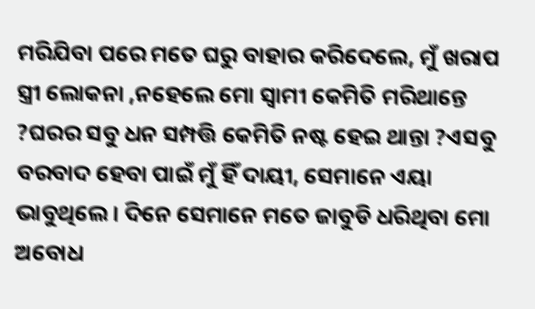ମରିଯିବା ପରେ ମତେ ଘରୁ ବାହାର କରିଦେଲେ, ମୁଁ ଖରାପ ସ୍ତ୍ରୀ ଲୋକନା ,ନହେଲେ ମୋ ସ୍ଵାମୀ କେମିତି ମରିଥାନ୍ତେ ?ଘରର ସବୁ ଧନ ସମ୍ପତ୍ତି କେମିତି ନଷ୍ଟ ହେଇ ଥାନ୍ତା ?ଏସବୁ ବରବାଦ ହେବା ପାଇଁ ମୁଁ ହିଁ ଦାୟୀ, ସେମାନେ ଏୟା ଭାବୁଥିଲେ । ଦିନେ ସେମାନେ ମତେ ଜାବୁଡି ଧରିଥିବା ମୋ ଅବୋଧ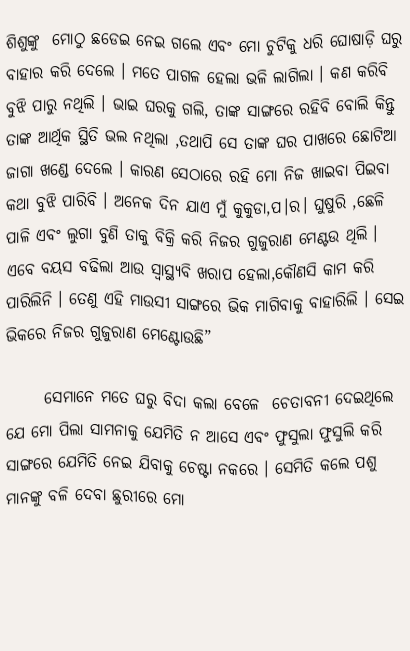ଶିଶୁଙ୍କୁ  ମୋଠୁ ଛଡେଇ ନେଇ ଗଲେ ଏବଂ ମୋ ଚୁଟିକୁ ଧରି ଘୋଷାଡ଼ି ଘରୁ ବାହାର କରି ଦେଲେ । ମତେ ପାଗଳ ହେଲା ଭଳି ଲାଗିଲା । କଣ କରିବି ବୁଝି ପାରୁ ନଥିଲି । ଭାଇ ଘରକୁ ଗଲି, ତାଙ୍କ ସାଙ୍ଗରେ ରହିବି ବୋଲି କିନ୍ତୁ ତାଙ୍କ ଆର୍ଥିକ ସ୍ଥିତି ଭଲ ନଥିଲା ,ତଥାପି ସେ ତାଙ୍କ ଘର ପାଖରେ ଛୋଟିଆ ଜାଗା ଖଣ୍ଡେ ଦେଲେ । କାରଣ ସେଠାରେ ରହି ମୋ ନିଜ ଖାଇବା ପିଇବା କଥା ବୁଝି ପାରିବି । ଅନେକ ଦିନ ଯାଏ ମୁଁ କୁକୁଡା,ପ।ର। ଘୁଷୁରି ,ଛେଳି ପାଳି ଏବଂ ଲୁଗା ବୁଣି ତାକୁ ବିକ୍ରି କରି ନିଜର ଗୁଜୁରାଣ ମେଣ୍ଟଉ ଥିଲି । ଏବେ ବୟସ ବଢିଲା ଆଉ ସ୍ୱାସ୍ଥ୍ୟବି ଖରାପ ହେଲା,କୌଣସି କାମ କରି ପାରିଲିନି । ତେଣୁ ଏହି ମାଉସୀ ସାଙ୍ଗରେ ଭିକ ମାଗିବାକୁ ବାହାରିଲି । ସେଇ ଭିକରେ ନିଜର ଗୁଜୁରାଣ ମେଣ୍ଟୋଉଛି”

      ସେମାନେ ମତେ ଘରୁ ବିଦା କଲା ବେଳେ  ଚେତାବନୀ ଦେଇଥିଲେ ଯେ ମୋ ପିଲା ସାମନାକୁ ଯେମିତି ନ ଆସେ ଏବଂ ଫୁସୁଲା ଫୁସୁଲି କରି ସାଙ୍ଗରେ ଯେମିତି ନେଇ ଯିବାକୁ ଚେଷ୍ଟା ନକରେ । ସେମିତି କଲେ ପଶୁ ମାନଙ୍କୁ ବଳି ଦେବା ଛୁରୀରେ ମୋ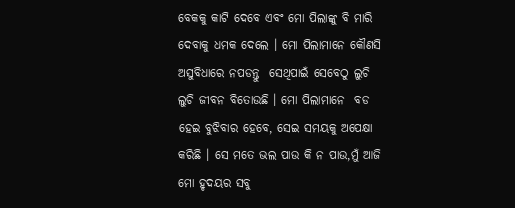ବେକକୁ କାଟି ଦେବେ ଏବଂ ମୋ ପିଲାଙ୍କୁ ବି ମାରି ଦେବାକୁ ଧମକ ଦେଲେ । ମୋ ପିଲାମାନେ କୌଣସି ଅସୁବିଧାରେ ନପଡନ୍ତୁ  ସେଥିପାଇଁ ସେବେଠୁ ଲୁଚି ଲୁଚି ଜୀବନ ବିତୋଉଛି । ମୋ ପିଲାମାନେ  ବଡ ହେଇ ବୁଝିବାର ହେବେ, ସେଇ ସମୟକୁ ଅପେକ୍ଷା କରିଛି । ସେ ମତେ ଭଲ ପାଉ କି ନ ପାଉ,ମୁଁ ଆଜି ମୋ ହୃଦୟର ସବୁ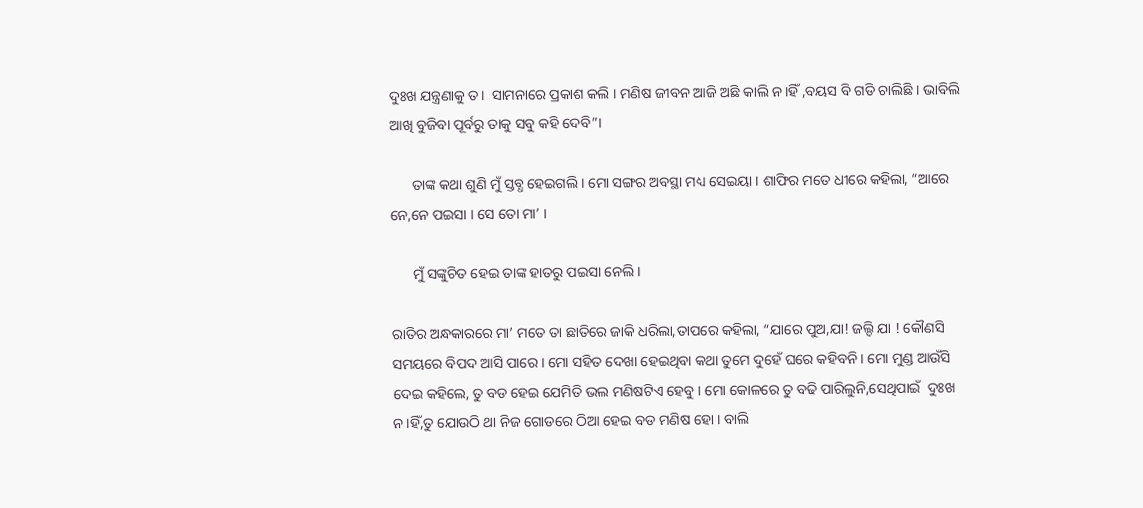ଦୁଃଖ ଯନ୍ତ୍ରଣାକୁ ତ।  ସାମନାରେ ପ୍ରକାଶ କଲି । ମଣିଷ ଜୀବନ ଆଜି ଅଛି କାଲି ନ।ହିଁ ,ବୟସ ବି ଗଡି ଚାଲିଛି । ଭାବିଲି ଆଖି ବୁଜିବା ପୂର୍ବରୁ ତାକୁ ସବୁ କହି ଦେବି”।

      ତାଙ୍କ କଥା ଶୁଣି ମୁଁ ସ୍ତବ୍ଧ ହେଇଗଲି । ମୋ ସଙ୍ଗର ଅବସ୍ଥା ମଧ୍ୟ ସେଇୟା । ଶାଫିର ମତେ ଧୀରେ କହିଲା, “ଆରେ ନେ,ନେ ପଇସା । ସେ ତୋ ମା’ ।

      ମୁଁ ସଙ୍କୁଚିତ ହେଇ ତାଙ୍କ ହାତରୁ ପଇସା ନେଲି ।

ରାତିର ଅନ୍ଧକାରରେ ମା’ ମତେ ତା ଛାତିରେ ଜାକି ଧରିଲା,ତାପରେ କହିଲା, “ଯାରେ ପୁଅ,ଯା! ଜଲ୍ଦି ଯା ! କୌଣସି ସମୟରେ ବିପଦ ଆସି ପାରେ । ମୋ ସହିତ ଦେଖା ହେଇଥିବା କଥା ତୁମେ ଦୁହେଁ ଘରେ କହିବନି । ମୋ ମୁଣ୍ଡ ଆଉଁସି ଦେଇ କହିଲେ, ତୁ ବଡ ହେଇ ଯେମିତି ଭଲ ମଣିଷଟିଏ ହେବୁ । ମୋ କୋଳରେ ତୁ ବଢି ପାରିଲୁନି,ସେଥିପାଇଁ  ଦୁଃଖ ନ।ହିଁ,ତୁ ଯୋଉଠି ଥା ନିଜ ଗୋଡରେ ଠିଆ ହେଇ ବଡ ମଣିଷ ହୋ । ବାଲି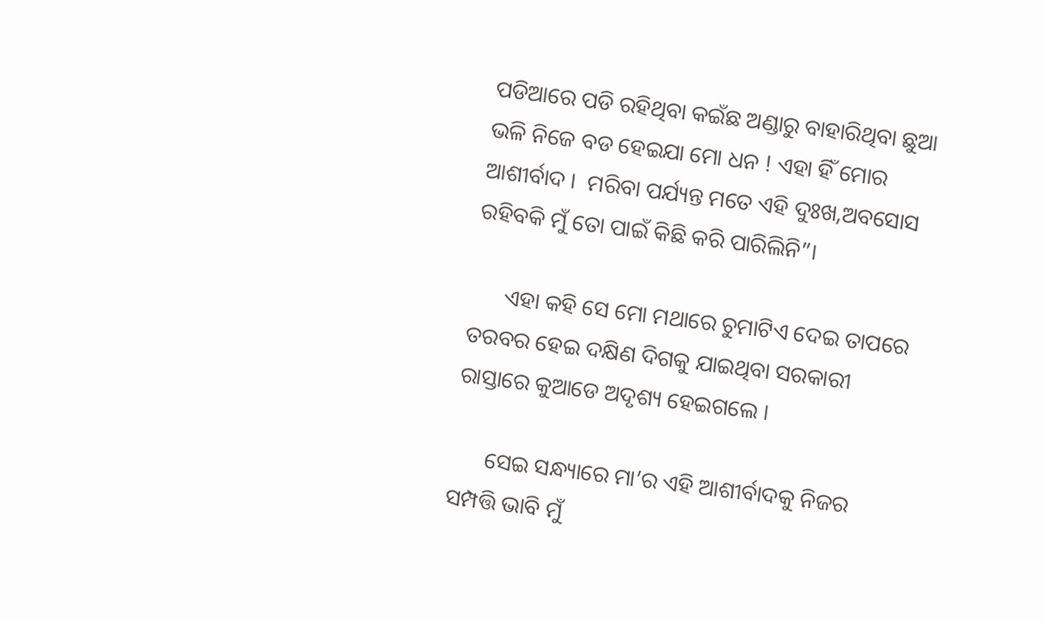ପଡିଆରେ ପଡି ରହିଥିବା କଇଁଛ ଅଣ୍ଡାରୁ ବାହାରିଥିବା ଛୁଆ ଭଳି ନିଜେ ବଡ ହେଇଯା ମୋ ଧନ ! ଏହା ହିଁ ମୋର ଆଶୀର୍ବାଦ ।  ମରିବା ପର୍ଯ୍ୟନ୍ତ ମତେ ଏହି ଦୁଃଖ,ଅବସୋସ ରହିବକି ମୁଁ ତୋ ପାଇଁ କିଛି କରି ପାରିଲିନି”।

      ଏହା କହି ସେ ମୋ ମଥାରେ ଚୁମାଟିଏ ଦେଇ ତାପରେ ତରବର ହେଇ ଦକ୍ଷିଣ ଦିଗକୁ ଯାଇଥିବା ସରକାରୀ ରାସ୍ତାରେ କୁଆଡେ ଅଦୃଶ୍ୟ ହେଇଗଲେ ।

      ସେଇ ସନ୍ଧ୍ୟାରେ ମା’ର ଏହି ଆଶୀର୍ବାଦକୁ ନିଜର ସମ୍ପତ୍ତି ଭାବି ମୁଁ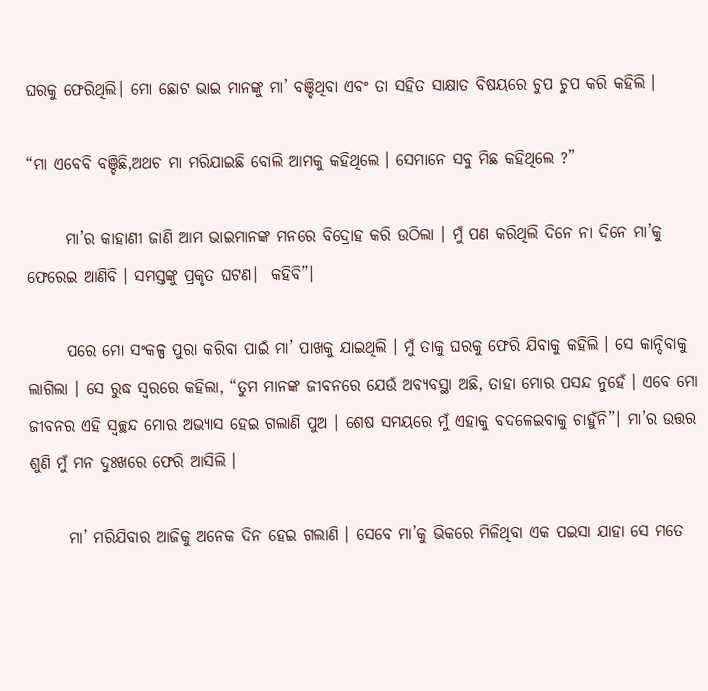ଘରକୁ ଫେରିଥିଲି। ମୋ ଛୋଟ ଭାଇ ମାନଙ୍କୁ ମା’ ବଞ୍ଚିଥିବା ଏବଂ ତା ସହିତ ସାକ୍ଷାତ ବିଷୟରେ ଚୁପ ଚୁପ କରି କହିଲି ।

“ମା ଏବେବି ବଞ୍ଚିଛି,ଅଥଚ ମା ମରିଯାଇଛି ବୋଲି ଆମକୁ କହିଥିଲେ । ସେମାନେ ସବୁ ମିଛ କହିଥିଲେ ?”

      ମା’ର କାହାଣୀ ଜାଣି ଆମ ଭାଇମାନଙ୍କ ମନରେ ବିଦ୍ରୋହ କରି ଉଠିଲା । ମୁଁ ପଣ କରିଥିଲି ଦିନେ ନା ଦିନେ ମା’କୁ ଫେରେଇ ଆଣିବି । ସମସ୍ତଙ୍କୁ ପ୍ରକୃତ ଘଟଣ।  କହିବି”।

      ପରେ ମୋ ସଂକଳ୍ପ ପୁରା କରିବା ପାଇଁ ମା’ ପାଖକୁ ଯାଇଥିଲି । ମୁଁ ତାକୁ ଘରକୁ ଫେରି ଯିବାକୁ କହିଲି । ସେ କାନ୍ଦିବାକୁ ଲାଗିଲା । ସେ ରୁଦ୍ଧ ସ୍ଵରରେ କହିଲା, “ତୁମ ମାନଙ୍କ ଜୀବନରେ ଯେଉଁ ଅବ୍ୟବସ୍ଥା ଅଛି, ତାହା ମୋର ପସନ୍ଦ ନୁହେଁ । ଏବେ ମୋ  ଜୀବନର ଏହି ସ୍ଵଚ୍ଛନ୍ଦ ମୋର ଅଭ୍ୟାସ ହେଇ ଗଲାଣି ପୁଅ । ଶେଷ ସମୟରେ ମୁଁ ଏହାକୁ ବଦଳେଇବାକୁ ଚାହୁଁନି”। ମା’ର ଉତ୍ତର ଶୁଣି ମୁଁ ମନ ଦୁଃଖରେ ଫେରି ଆସିଲି ।

      ମା’ ମରିଯିବାର ଆଜିକୁ ଅନେକ ଦିନ ହେଇ ଗଲାଣି । ସେବେ ମା’କୁ ଭିକରେ ମିଳିଥିବା ଏକ ପଇସା ଯାହା ସେ ମତେ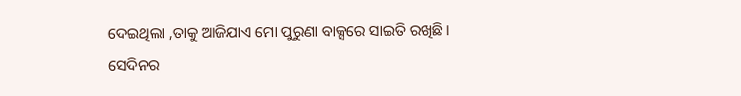ଦେଇଥିଲା ,ତାକୁ ଆଜିଯାଏ ମୋ ପୁରୁଣା ବାକ୍ସରେ ସାଇତି ରଖିଛି । ସେଦିନର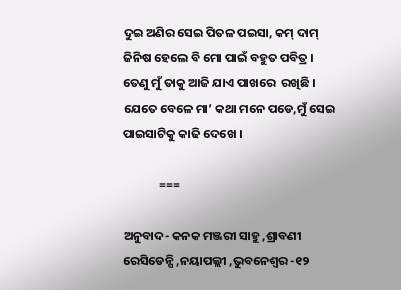ଦୁଇ ଅଣିର ସେଇ ପିତଳ ପଇସା, କମ୍ ଦାମ୍ ଜିନିଷ ହେଲେ ବି ମୋ ପାଇଁ ବହୁତ ପବିତ୍ର । ତେଣୁ ମୁଁ ତାକୁ ଆଜି ଯାଏ ପାଖରେ  ରଖିଛି । ଯେତେ ବେଳେ ମା’ କଥା ମନେ ପଡେ,ମୁଁ ସେଇ ପାଇସାଟିକୁ କାଢି ଦେଖେ ।

             ===

ଅନୁବାଦ- କନକ ମଞ୍ଜରୀ ସାହୁ ,ଶ୍ରାବଣୀ ରେସିଡେନ୍ସି ,ନୟାପଲ୍ଲୀ ,ଭୁବନେଶ୍ବର -୧୨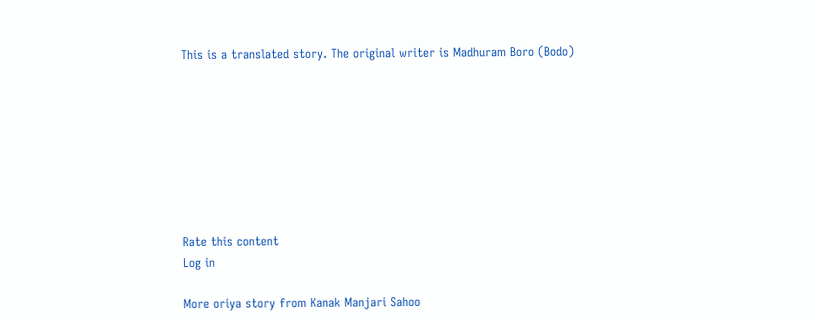This is a translated story. The original writer is Madhuram Boro (Bodo)








Rate this content
Log in

More oriya story from Kanak Manjari Sahoo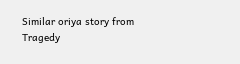Similar oriya story from Tragedy